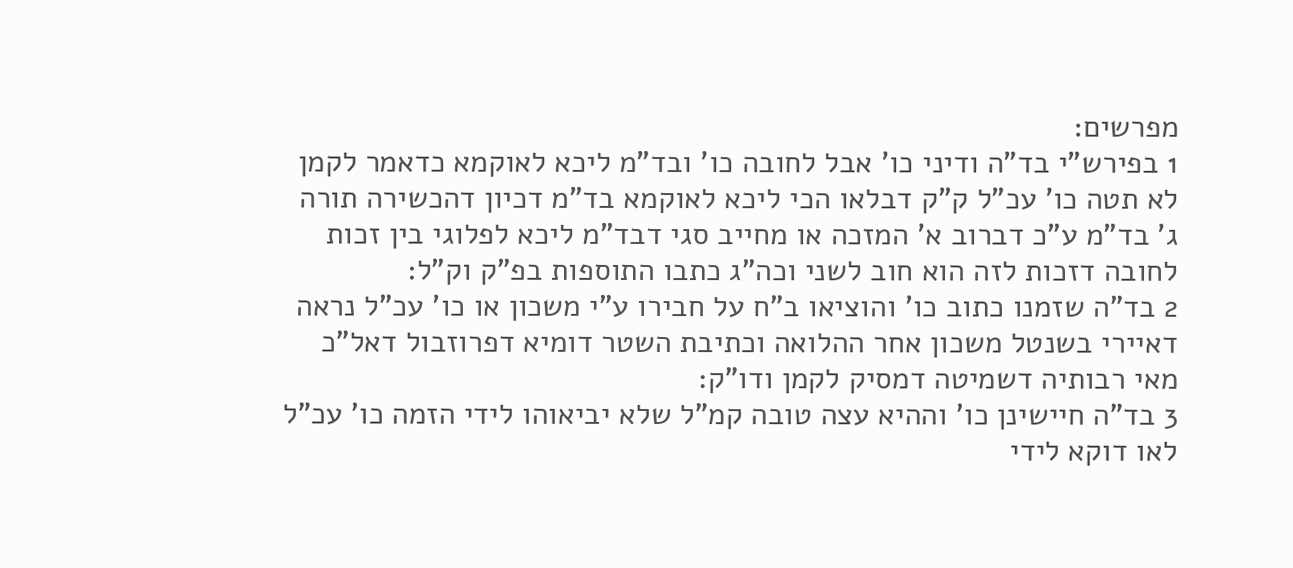מפרשים:
1 בפירש"י בד"ה ודיני כו' אבל לחובה כו' ובד"מ ליכא לאוקמא כדאמר לקמן לא תטה כו' עכ"ל ק"ק דבלאו הכי ליכא לאוקמא בד"מ דכיון דהכשירה תורה ג' בד"מ ע"כ דברוב א' המזכה או מחייב סגי דבד"מ ליכא לפלוגי בין זכות לחובה דזכות לזה הוא חוב לשני וכה"ג כתבו התוספות בפ"ק וק"ל:
2 בד"ה שזמנו כתוב כו' והוציאו ב"ח על חבירו ע"י משכון או כו' עכ"ל נראה דאיירי בשנטל משכון אחר ההלואה וכתיבת השטר דומיא דפרוזבול דאל"כ מאי רבותיה דשמיטה דמסיק לקמן ודו"ק:
3 בד"ה חיישינן כו' וההיא עצה טובה קמ"ל שלא יביאוהו לידי הזמה כו' עכ"ל לאו דוקא לידי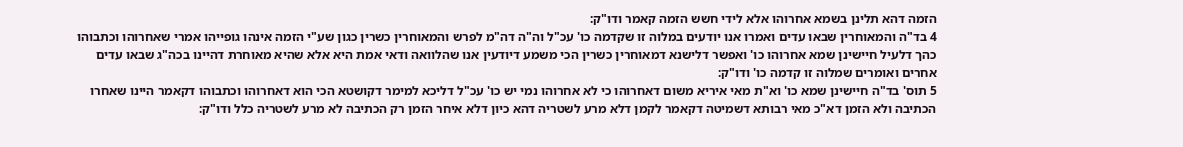הזמה דהא תלינן בשמא אחרוהו אלא לידי חשש הזמה קאמר ודו"ק:
4 בד"ה והמאוחרין שבאו עדים ואמרו אנו יודעים במלוה זו שקדמה כו' עכ"ל וה"ה דה"מ לפרש והמאוחרין כשרין כגון שע"י הזמה אינהו גופייהו אמרי שאחרוהו וכתבוהו כהך דלעיל חיישינן שמא אחרוהו כו' ואפשר דלישנא דמאוחרין כשרין הכי משמע דיודעין אנו שהלוואה ודאי אמת היא אלא שהיא מאוחרת דהיינו בכה"ג שבאו עדים אחרים ואומרים שמלוה זו קדמה כו' ודו"ק:
5 תוס' בד"ה חיישינן שמא כו' וא"ת מאי איריא משום דאחרוהו כי לא אחרוהו נמי יש כו' עכ"ל דליכא למימר דקושטא הכי הוא דאחרוהו וכתבוהו דקאמר היינו שאחרו הכתיבה ולא הזמן דא"כ מאי רבותא דשמיטה דקאמר לקמן דלא מרע לשטריה דהא כיון דלא איחר הזמן רק הכתיבה לא מרע לשטריה כלל ודו"ק: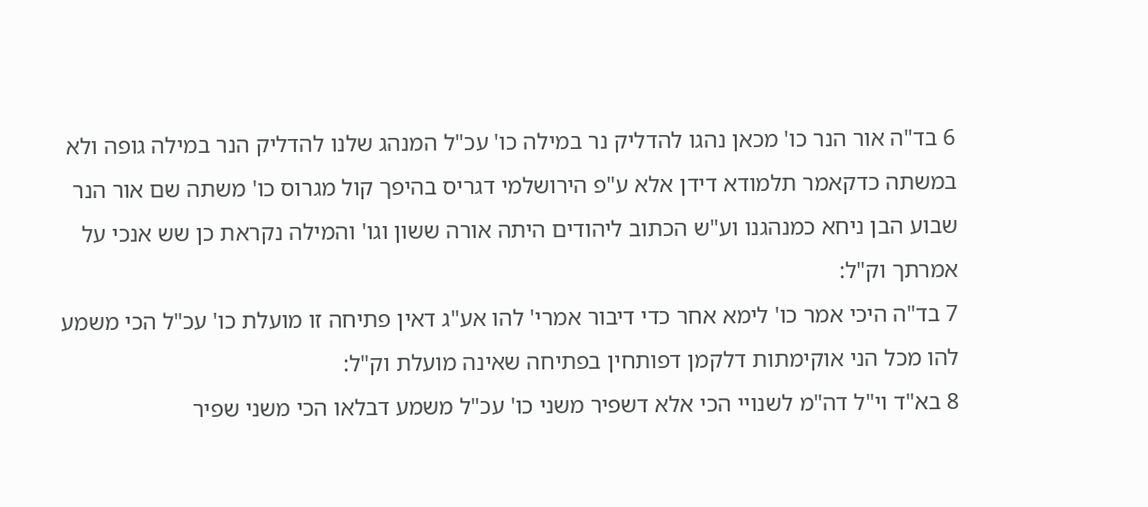6 בד"ה אור הנר כו' מכאן נהגו להדליק נר במילה כו' עכ"ל המנהג שלנו להדליק הנר במילה גופה ולא במשתה כדקאמר תלמודא דידן אלא ע"פ הירושלמי דגריס בהיפך קול מגרוס כו' משתה שם אור הנר שבוע הבן ניחא כמנהגנו וע"ש הכתוב ליהודים היתה אורה ששון וגו' והמילה נקראת כן שש אנכי על אמרתך וק"ל:
7 בד"ה היכי אמר כו' לימא אחר כדי דיבור אמרי' להו אע"ג דאין פתיחה זו מועלת כו' עכ"ל הכי משמע להו מכל הני אוקימתות דלקמן דפותחין בפתיחה שאינה מועלת וק"ל:
8 בא"ד וי"ל דה"מ לשנויי הכי אלא דשפיר משני כו' עכ"ל משמע דבלאו הכי משני שפיר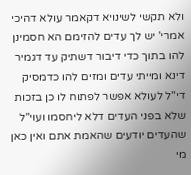ולא תקשי לשינויא דקאמר עולא דהיכי אמרי' יש לך עדים להזימם הא חסמינן להו בתוך כדי דיבור דשתיק עד דגמיר דינא ומייתי עדים ומזים להו כדמסיק די"ל לעולא אפשר לפתוח לו כן בזכות שלא בפני העדים דלא ליחסמו ועוי"ל שהעדים יודעים שהאמת אתם ואין כאן מי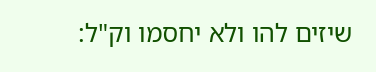שיזים להו ולא יחסמו וק"ל: